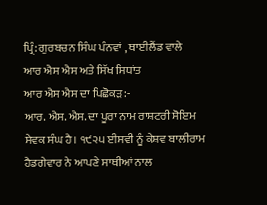ਪ੍ਰਿੰ: ਗੁਰਬਚਨ ਸਿੰਘ ਪੰਨਵਾਂ , ਥਾਈਲੈਂਡ ਵਾਲੇ
ਆਰ ਐਸ ਐਸ ਅਤੇ ਸਿੱਖ ਸਿਧਾਂਤ
ਆਰ ਐਸ ਐਸ ਦਾ ਪਿਛੋਕੜ:-
ਆਰ. ਐਸ. ਐਸ. ਦਾ ਪੂਰਾ ਨਾਮ ਰਾਸ਼ਟਰੀ ਸੋਇਮ ਸੇਵਕ ਸੰਘ ਹੈ। ੧੯੨੫ ਈਸਵੀ ਨੂੰ ਕੇਸ਼ਵ ਬਾਲੀਰਾਮ
ਹੈਡਗੇਵਾਰ ਨੇ ਆਪਣੇ ਸਾਥੀਆਂ ਨਾਲ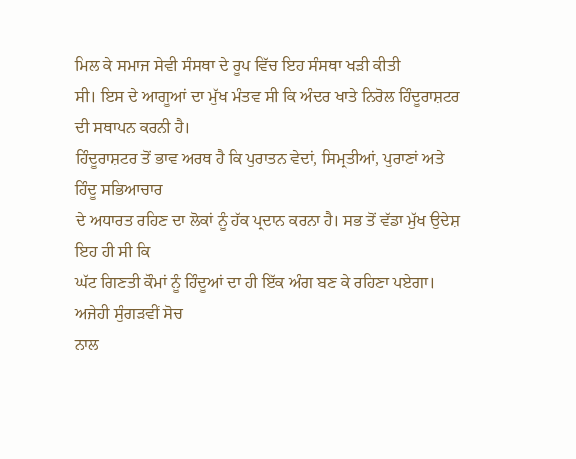ਮਿਲ ਕੇ ਸਮਾਜ ਸੇਵੀ ਸੰਸਥਾ ਦੇ ਰੂਪ ਵਿੱਚ ਇਹ ਸੰਸਥਾ ਖੜੀ ਕੀਤੀ
ਸੀ। ਇਸ ਦੇ ਆਗੂਆਂ ਦਾ ਮੁੱਖ ਮੰਤਵ ਸੀ ਕਿ ਅੰਦਰ ਖਾਤੇ ਨਿਰੋਲ ਹਿੰਦੂਰਾਸ਼ਟਰ ਦੀ ਸਥਾਪਨ ਕਰਨੀ ਹੈ।
ਹਿੰਦੂਰਾਸ਼ਟਰ ਤੋਂ ਭਾਵ ਅਰਥ ਹੈ ਕਿ ਪੁਰਾਤਨ ਵੇਦਾਂ, ਸਿਮ੍ਰਤੀਆਂ, ਪੁਰਾਣਾਂ ਅਤੇ ਹਿੰਦੂ ਸਭਿਆਚਾਰ
ਦੇ ਅਧਾਰਤ ਰਹਿਣ ਦਾ ਲੋਕਾਂ ਨੂੰ ਹੱਕ ਪ੍ਰਦਾਨ ਕਰਨਾ ਹੈ। ਸਭ ਤੋਂ ਵੱਡਾ ਮੁੱਖ ਉਦੇਸ਼ ਇਹ ਹੀ ਸੀ ਕਿ
ਘੱਟ ਗਿਣਤੀ ਕੌਮਾਂ ਨੂੰ ਹਿੰਦੂਆਂ ਦਾ ਹੀ ਇੱਕ ਅੰਗ ਬਣ ਕੇ ਰਹਿਣਾ ਪਏਗਾ। ਅਜੇਹੀ ਸੁੰਗੜਵੀਂ ਸੋਚ
ਨਾਲ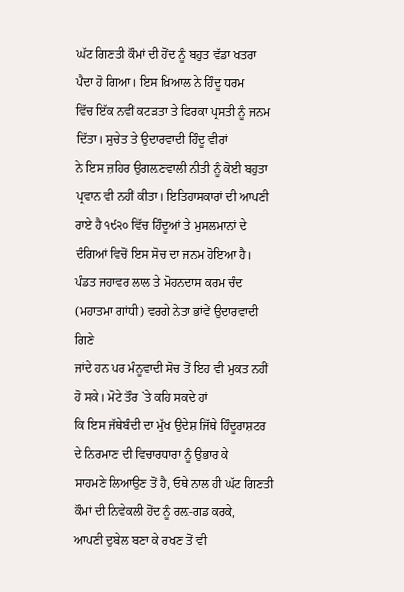ਘੱਟ ਗਿਣਤੀ ਕੌਮਾਂ ਦੀ ਹੋਂਦ ਨੂੰ ਬਹੁਤ ਵੱਡਾ ਖਤਰਾ ਪੈਦਾ ਹੋ ਗਿਆ। ਇਸ ਖ਼ਿਆਲ ਨੇ ਹਿੰਦੂ ਧਰਮ
ਵਿੱਚ ਇੱਕ ਨਵੀਂ ਕਟੜਤਾ ਤੇ ਫਿਰਕਾ ਪ੍ਰਸਤੀ ਨੂੰ ਜਨਮ ਦਿੱਤਾ। ਸੁਚੇਤ ਤੇ ਉਦਾਰਵਾਦੀ ਹਿੰਦੂ ਵੀਰਾਂ
ਨੇ ਇਸ ਜ਼ਹਿਰ ਉਗਲ਼ਣਵਾਲੀ ਨੀਤੀ ਨੂੰ ਕੋਈ ਬਹੁਤਾ ਪ੍ਰਵਾਨ ਵੀ ਨਹੀਂ ਕੀਤਾ। ਇਤਿਹਾਸਕਾਰਾਂ ਦੀ ਆਪਣੀ
ਰਾਏ ਹੈ ੧੯੨੦ ਵਿੱਚ ਹਿੰਦੂਆਂ ਤੇ ਮੁਸਲਮਾਨਾਂ ਦੇ ਦੰਗਿਆਂ ਵਿਚੋਂ ਇਸ ਸੋਚ ਦਾ ਜਨਮ ਹੋਇਆ ਹੈ।
ਪੰਡਤ ਜਹਾਵਰ ਲਾਲ ਤੇ ਮੋਹਨਦਾਸ ਕਰਮ ਚੰਦ (ਮਹਾਤਮਾ ਗਾਂਧੀ) ਵਰਗੇ ਨੇਤਾ ਭਾਂਵੇਂ ਉਦਾਰਵਾਦੀ ਗਿਣੇ
ਜਾਂਦੇ ਹਨ ਪਰ ਮੰਨੂਵਾਦੀ ਸੋਚ ਤੋਂ ਇਹ ਵੀ ਮੁਕਤ ਨਹੀਂ ਹੋ ਸਕੇ। ਮੋਟੇ ਤੌਰ `ਤੇ ਕਹਿ ਸਕਦੇ ਹਾਂ
ਕਿ ਇਸ ਜੱਥੇਬੰਦੀ ਦਾ ਮੁੱਖ ਉਦੇਸ਼ ਜਿੱਥੇ ਹਿੰਦੂਰਾਸ਼ਟਰ ਦੇ ਨਿਰਮਾਣ ਦੀ ਵਿਚਾਰਧਾਰਾ ਨੂੰ ਉਭਾਰ ਕੇ
ਸਾਹਮਣੇ ਲਿਆਉਣ ਤੋਂ ਹੈ, ਓਥੇ ਨਾਲ ਹੀ ਘੱਟ ਗਿਣਤੀ ਕੌਮਾਂ ਦੀ ਨਿਵੇਕਲੀ ਹੋਂਦ ਨੂੰ ਰਲ਼-ਗਡ ਕਰਕੇ,
ਆਪਣੀ ਦੁਬੇਲ ਬਣਾ ਕੇ ਰਖਣ ਤੋਂ ਵੀ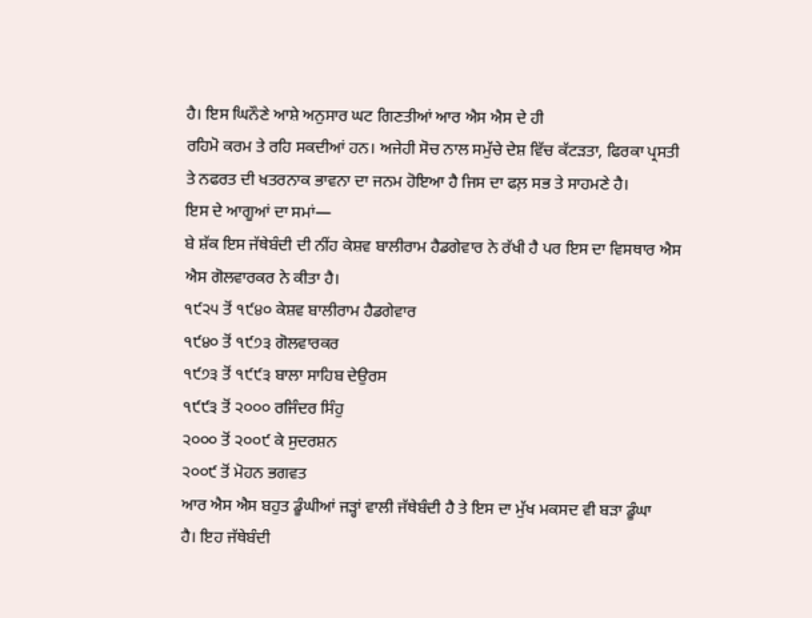ਹੈ। ਇਸ ਘਿਨੌਣੇ ਆਸ਼ੇ ਅਨੁਸਾਰ ਘਟ ਗਿਣਤੀਆਂ ਆਰ ਐਸ ਐਸ ਦੇ ਹੀ
ਰਹਿਮੋ ਕਰਮ ਤੇ ਰਹਿ ਸਕਦੀਆਂ ਹਨ। ਅਜੇਹੀ ਸੋਚ ਨਾਲ ਸਮੁੱਚੇ ਦੇਸ਼ ਵਿੱਚ ਕੱਟੜਤਾ, ਫਿਰਕਾ ਪ੍ਰਸਤੀ
ਤੇ ਨਫਰਤ ਦੀ ਖਤਰਨਾਕ ਭਾਵਨਾ ਦਾ ਜਨਮ ਹੋਇਆ ਹੈ ਜਿਸ ਦਾ ਫਲ਼ ਸਭ ਤੇ ਸਾਹਮਣੇ ਹੈ।
ਇਸ ਦੇ ਆਗੂਆਂ ਦਾ ਸਮਾਂ—
ਬੇ ਸ਼ੱਕ ਇਸ ਜੱਥੇਬੰਦੀ ਦੀ ਨੀਂਹ ਕੇਸ਼ਵ ਬਾਲੀਰਾਮ ਹੈਡਗੇਵਾਰ ਨੇ ਰੱਖੀ ਹੈ ਪਰ ਇਸ ਦਾ ਵਿਸਥਾਰ ਐਸ
ਐਸ ਗੋਲਵਾਰਕਰ ਨੇ ਕੀਤਾ ਹੈ।
੧੯੨੫ ਤੋਂ ੧੯੪੦ ਕੇਸ਼ਵ ਬਾਲੀਰਾਮ ਹੈਡਗੇਵਾਰ
੧੯੪੦ ਤੋਂ ੧੯੭੩ ਗੋਲਵਾਰਕਰ
੧੯੭੩ ਤੋਂ ੧੯੯੩ ਬਾਲਾ ਸਾਹਿਬ ਦੇਉਰਸ
੧੯੯੩ ਤੋਂ ੨੦੦੦ ਰਜਿੰਦਰ ਸਿੰਹੁ
੨੦੦੦ ਤੋਂ ੨੦੦੯ ਕੇ ਸੁਦਰਸ਼ਨ
੨੦੦੯ ਤੋਂ ਮੋਹਨ ਭਗਵਤ
ਆਰ ਐਸ ਐਸ ਬਹੁਤ ਡੂੰਘੀਆਂ ਜੜ੍ਹਾਂ ਵਾਲੀ ਜੱਥੇਬੰਦੀ ਹੈ ਤੇ ਇਸ ਦਾ ਮੁੱਖ ਮਕਸਦ ਵੀ ਬੜਾ ਡੂੰਘਾ
ਹੈ। ਇਹ ਜੱਥੇਬੰਦੀ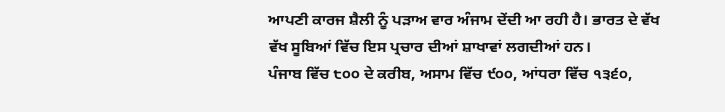ਆਪਣੀ ਕਾਰਜ ਸ਼ੈਲੀ ਨੂੰ ਪੜਾਅ ਵਾਰ ਅੰਜਾਮ ਦੇਂਦੀ ਆ ਰਹੀ ਹੈ। ਭਾਰਤ ਦੇ ਵੱਖ
ਵੱਖ ਸੂਬਿਆਂ ਵਿੱਚ ਇਸ ਪ੍ਰਚਾਰ ਦੀਆਂ ਸ਼ਾਖਾਵਾਂ ਲਗਦੀਆਂ ਹਨ।
ਪੰਜਾਬ ਵਿੱਚ ੮੦੦ ਦੇ ਕਰੀਬ, ਅਸਾਮ ਵਿੱਚ ੯੦੦, ਆਂਧਰਾ ਵਿੱਚ ੧੩੬੦,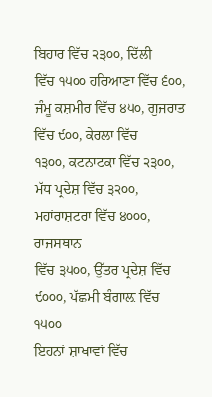ਬਿਹਾਰ ਵਿੱਚ ੨੩੦੦, ਦਿੱਲੀ
ਵਿੱਚ ੧੫੦੦ ਹਰਿਆਣਾ ਵਿੱਚ ੬੦੦, ਜੰਮੂ ਕਸ਼ਮੀਰ ਵਿੱਚ ੪੫੦, ਗੁਜਰਾਤ ਵਿੱਚ ੯੦੦, ਕੇਰਲਾ ਵਿੱਚ
੧੩੦੦, ਕਟਨਾਟਕਾ ਵਿੱਚ ੨੩੦੦, ਮੱਧ ਪ੍ਰਦੇਸ਼ ਵਿੱਚ ੩੨੦੦, ਮਹਾਂਰਾਸ਼ਟਰਾ ਵਿੱਚ ੪੦੦੦, ਰਾਜਸਥਾਨ
ਵਿੱਚ ੩੫੦੦, ਉੱਤਰ ਪ੍ਰਦੇਸ਼ ਵਿੱਚ ੯੦੦੦, ਪੱਛਮੀ ਬੰਗਾਲ਼ ਵਿੱਚ ੧੫੦੦
ਇਹਨਾਂ ਸ਼ਾਖਾਵਾਂ ਵਿੱਚ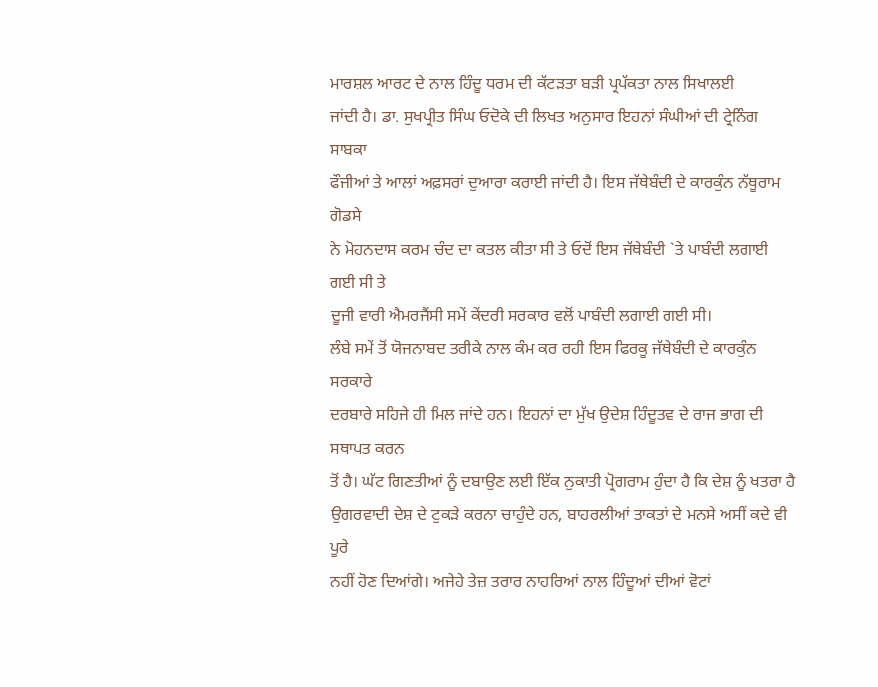ਮਾਰਸ਼ਲ ਆਰਟ ਦੇ ਨਾਲ ਹਿੰਦੂ ਧਰਮ ਦੀ ਕੱਟੜਤਾ ਬੜੀ ਪ੍ਰਪੱਕਤਾ ਨਾਲ ਸਿਖਾਲਈ
ਜਾਂਦੀ ਹੈ। ਡਾ. ਸੁਖਪ੍ਰੀਤ ਸਿੰਘ ਓਦੋਕੇ ਦੀ ਲਿਖਤ ਅਨੁਸਾਰ ਇਹਨਾਂ ਸੰਘੀਆਂ ਦੀ ਟ੍ਰੇਨਿੰਗ ਸਾਬਕਾ
ਫੌਜੀਆਂ ਤੇ ਆਲਾਂ ਅਫ਼ਸਰਾਂ ਦੁਆਰਾ ਕਰਾਈ ਜਾਂਦੀ ਹੈ। ਇਸ ਜੱਥੇਬੰਦੀ ਦੇ ਕਾਰਕੁੰਨ ਨੱਥੂਰਾਮ ਗੋਡਸੇ
ਨੇ ਮੋਹਨਦਾਸ ਕਰਮ ਚੰਦ ਦਾ ਕਤਲ ਕੀਤਾ ਸੀ ਤੇ ਓਦੋਂ ਇਸ ਜੱਥੇਬੰਦੀ `ਤੇ ਪਾਬੰਦੀ ਲਗਾਈ ਗਈ ਸੀ ਤੇ
ਦੂਜੀ ਵਾਰੀ ਐਮਰਜੈਂਸੀ ਸਮੇਂ ਕੇਂਦਰੀ ਸਰਕਾਰ ਵਲੋਂ ਪਾਬੰਦੀ ਲਗਾਈ ਗਈ ਸੀ।
ਲੰਬੇ ਸਮੇਂ ਤੋਂ ਯੋਜਨਾਬਦ ਤਰੀਕੇ ਨਾਲ ਕੰਮ ਕਰ ਰਹੀ ਇਸ ਫਿਰਕੂ ਜੱਥੇਬੰਦੀ ਦੇ ਕਾਰਕੁੰਨ ਸਰਕਾਰੇ
ਦਰਬਾਰੇ ਸਹਿਜੇ ਹੀ ਮਿਲ ਜਾਂਦੇ ਹਨ। ਇਹਨਾਂ ਦਾ ਮੁੱਖ ਉਦੇਸ਼ ਹਿੰਦੂਤਵ ਦੇ ਰਾਜ ਭਾਗ ਦੀ ਸਥਾਪਤ ਕਰਨ
ਤੋਂ ਹੈ। ਘੱਟ ਗਿਣਤੀਆਂ ਨੂੰ ਦਬਾਉਣ ਲਈ ਇੱਕ ਨੁਕਾਤੀ ਪ੍ਰੋਗਰਾਮ ਹੁੰਦਾ ਹੈ ਕਿ ਦੇਸ਼ ਨੂੰ ਖਤਰਾ ਹੈ
ਉਗਰਵਾਦੀ ਦੇਸ਼ ਦੇ ਟੁਕੜੇ ਕਰਨਾ ਚਾਹੁੰਦੇ ਹਨ, ਬਾਹਰਲੀਆਂ ਤਾਕਤਾਂ ਦੇ ਮਨਸੇ ਅਸੀਂ ਕਦੇ ਵੀ ਪੂਰੇ
ਨਹੀਂ ਹੋਣ ਦਿਆਂਗੇ। ਅਜੇਹੇ ਤੇਜ਼ ਤਰਾਰ ਨਾਹਰਿਆਂ ਨਾਲ ਹਿੰਦੂਆਂ ਦੀਆਂ ਵੋਟਾਂ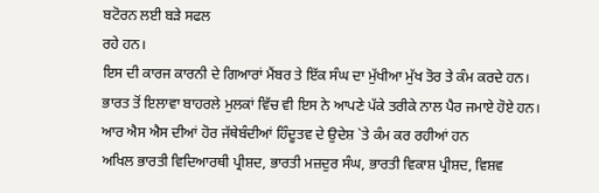ਬਟੋਰਨ ਲਈ ਬੜੇ ਸਫਲ
ਰਹੇ ਹਨ।
ਇਸ ਦੀ ਕਾਰਜ ਕਾਰਨੀ ਦੇ ਗਿਆਰਾਂ ਮੈਂਬਰ ਤੇ ਇੱਕ ਸੰਘ ਦਾ ਮੁੱਖੀਆ ਮੁੱਖ ਤੋਰ ਤੇ ਕੰਮ ਕਰਦੇ ਹਨ।
ਭਾਰਤ ਤੋਂ ਇਲਾਵਾ ਬਾਹਰਲੇ ਮੁਲਕਾਂ ਵਿੱਚ ਵੀ ਇਸ ਨੇ ਆਪਣੇ ਪੱਕੇ ਤਰੀਕੇ ਨਾਲ ਪੈਰ ਜਮਾਏ ਹੋਏ ਹਨ।
ਆਰ ਐਸ ਐਸ ਦੀਆਂ ਹੋਰ ਜੱਥੇਬੰਦੀਆਂ ਹਿੰਦੂਤਵ ਦੇ ਉਦੇਸ਼ `ਤੇ ਕੰਮ ਕਰ ਰਹੀਆਂ ਹਨ
ਅਖਿਲ ਭਾਰਤੀ ਵਿਦਿਆਰਥੀ ਪ੍ਰੀਸ਼ਦ, ਭਾਰਤੀ ਮਜ਼ਦੁਰ ਸੰਘ, ਭਾਰਤੀ ਵਿਕਾਸ਼ ਪ੍ਰੀਸ਼ਦ, ਵਿਸ਼ਵ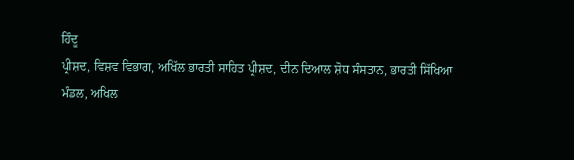ਹਿੰਦੂ
ਪ੍ਰੀਸ਼ਦ, ਵਿਸ਼ਵ ਵਿਭਾਗ, ਅਖਿੱਲ ਭਾਰਤੀ ਸਾਹਿਤ ਪ੍ਰੀਸ਼ਦ, ਦੀਨ ਦਿਆਲ ਸ਼ੋਧ ਸੰਸਤਾਨ, ਭਾਰਤੀ ਸਿੱਖਿਆ
ਮੰਡਲ, ਅਖਿਲ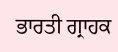ਭਾਰਤੀ ਗ੍ਰਾਹਕ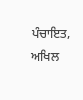ਪੰਚਾਇਤ, ਅਖਿਲ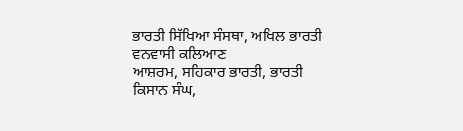ਭਾਰਤੀ ਸਿੱਖਿਆ ਸੰਸਥਾ, ਅਖਿਲ ਭਾਰਤੀ ਵਨਵਾਸੀ ਕਲਿਆਣ
ਆਸ਼ਰਮ, ਸਹਿਕਾਰ ਭਾਰਤੀ, ਭਾਰਤੀ ਕਿਸਾਨ ਸੰਘ,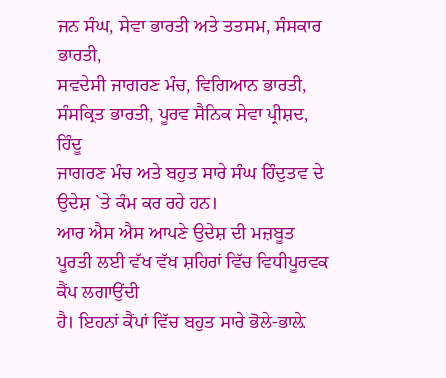ਜਨ ਸੰਘ, ਸੇਵਾ ਭਾਰਤੀ ਅਤੇ ਤਤਸਮ, ਸੰਸਕਾਰ ਭਾਰਤੀ,
ਸਵਦੇਸੀ ਜਾਗਰਣ ਮੰਚ, ਵਿਗਿਆਨ ਭਾਰਤੀ, ਸੰਸਕ੍ਰਿਤ ਭਾਰਤੀ, ਪੂਰਵ ਸੈਨਿਕ ਸੇਵਾ ਪ੍ਰੀਸ਼ਦ, ਹਿੰਦੂ
ਜਾਗਰਣ ਮੰਚ ਅਤੇ ਬਹੁਤ ਸਾਰੇ ਸੰਘ ਹਿੰਦੁਤਵ ਦੇ ਉਦੇਸ਼ `ਤੇ ਕੰਮ ਕਰ ਰਹੇ ਹਨ।
ਆਰ ਐਸ ਐਸ ਆਪਣੇ ਉਦੇਸ਼ ਦੀ ਮਜ਼ਬੂਤ ਪੂਰਤੀ ਲਈ ਵੱਖ ਵੱਖ ਸ਼ਹਿਰਾਂ ਵਿੱਚ ਵਿਧੀਪੂਰਵਕ ਕੈਂਪ ਲਗਾਉਂਦੀ
ਹੈ। ਇਹਨਾਂ ਕੈਂਪਾਂ ਵਿੱਚ ਬਹੁਤ ਸਾਰੇ ਭੋਲੇ-ਭਾਲ਼ੇ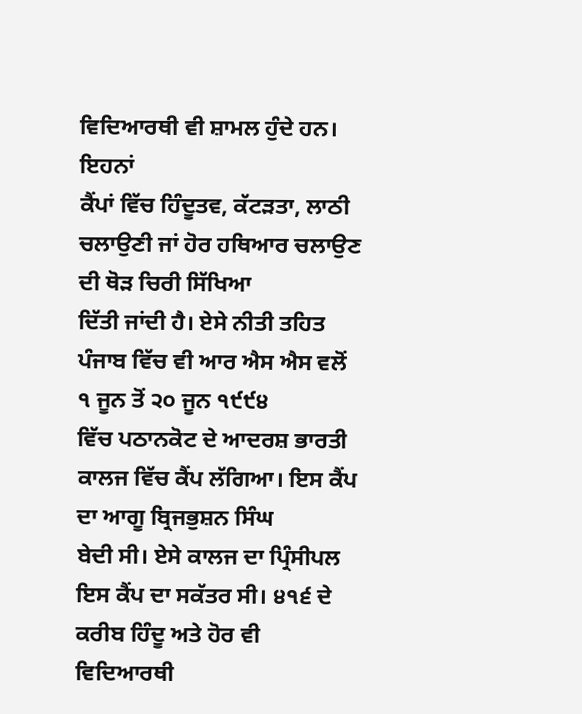ਵਿਦਿਆਰਥੀ ਵੀ ਸ਼ਾਮਲ ਹੁੰਦੇ ਹਨ। ਇਹਨਾਂ
ਕੈਂਪਾਂ ਵਿੱਚ ਹਿੰਦੂਤਵ, ਕੱਟੜਤਾ, ਲਾਠੀ ਚਲਾਉਣੀ ਜਾਂ ਹੋਰ ਹਥਿਆਰ ਚਲਾਉਣ ਦੀ ਥੋੜ ਚਿਰੀ ਸਿੱਖਿਆ
ਦਿੱਤੀ ਜਾਂਦੀ ਹੈ। ਏਸੇ ਨੀਤੀ ਤਹਿਤ ਪੰਜਾਬ ਵਿੱਚ ਵੀ ਆਰ ਐਸ ਐਸ ਵਲੋਂ ੧ ਜੂਨ ਤੋਂ ੨੦ ਜੂਨ ੧੯੯੪
ਵਿੱਚ ਪਠਾਨਕੋਟ ਦੇ ਆਦਰਸ਼ ਭਾਰਤੀ ਕਾਲਜ ਵਿੱਚ ਕੈਂਪ ਲੱਗਿਆ। ਇਸ ਕੈਂਪ ਦਾ ਆਗੂ ਬ੍ਰਿਜਭੁਸ਼ਨ ਸਿੰਘ
ਬੇਦੀ ਸੀ। ਏਸੇ ਕਾਲਜ ਦਾ ਪ੍ਰਿੰਸੀਪਲ ਇਸ ਕੈਂਪ ਦਾ ਸਕੱਤਰ ਸੀ। ੪੧੬ ਦੇ ਕਰੀਬ ਹਿੰਦੂ ਅਤੇ ਹੋਰ ਵੀ
ਵਿਦਿਆਰਥੀ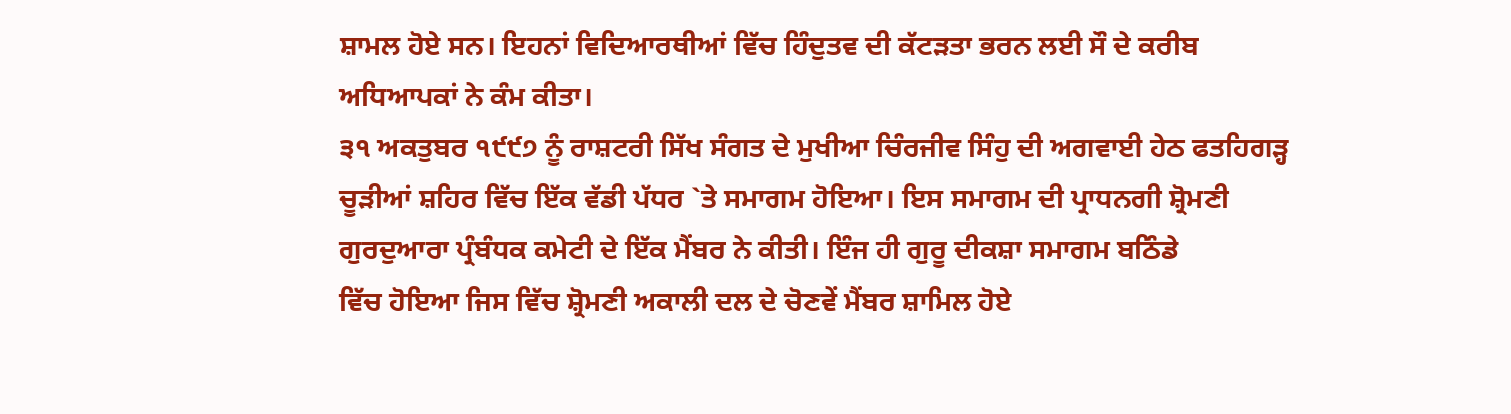ਸ਼ਾਮਲ ਹੋਏ ਸਨ। ਇਹਨਾਂ ਵਿਦਿਆਰਥੀਆਂ ਵਿੱਚ ਹਿੰਦੁਤਵ ਦੀ ਕੱਟੜਤਾ ਭਰਨ ਲਈ ਸੌ ਦੇ ਕਰੀਬ
ਅਧਿਆਪਕਾਂ ਨੇ ਕੰਮ ਕੀਤਾ।
੩੧ ਅਕਤੁਬਰ ੧੯੯੭ ਨੂੰ ਰਾਸ਼ਟਰੀ ਸਿੱਖ ਸੰਗਤ ਦੇ ਮੁਖੀਆ ਚਿੰਰਜੀਵ ਸਿੰਹੁ ਦੀ ਅਗਵਾਈ ਹੇਠ ਫਤਹਿਗੜ੍ਹ
ਚੂੜੀਆਂ ਸ਼ਹਿਰ ਵਿੱਚ ਇੱਕ ਵੱਡੀ ਪੱਧਰ `ਤੇ ਸਮਾਗਮ ਹੋਇਆ। ਇਸ ਸਮਾਗਮ ਦੀ ਪ੍ਰਾਧਨਗੀ ਸ਼੍ਰੋਮਣੀ
ਗੁਰਦੁਆਰਾ ਪ੍ਰੰਬੰਧਕ ਕਮੇਟੀ ਦੇ ਇੱਕ ਮੈਂਬਰ ਨੇ ਕੀਤੀ। ਇੰਜ ਹੀ ਗੁਰੂ ਦੀਕਸ਼ਾ ਸਮਾਗਮ ਬਠਿੰਡੇ
ਵਿੱਚ ਹੋਇਆ ਜਿਸ ਵਿੱਚ ਸ਼੍ਰੋਮਣੀ ਅਕਾਲੀ ਦਲ ਦੇ ਚੋਣਵੇਂ ਮੈਂਬਰ ਸ਼ਾਮਿਲ ਹੋਏ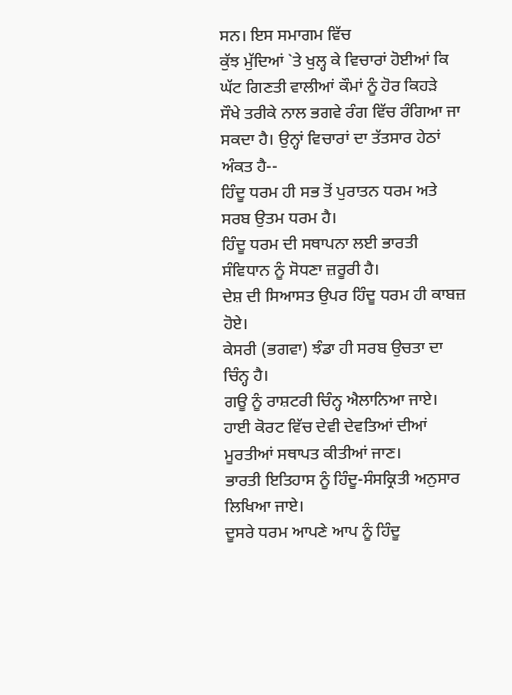ਸਨ। ਇਸ ਸਮਾਗਮ ਵਿੱਚ
ਕੁੱਝ ਮੁੱਦਿਆਂ `ਤੇ ਖੁਲ੍ਹ ਕੇ ਵਿਚਾਰਾਂ ਹੋਈਆਂ ਕਿ ਘੱਟ ਗਿਣਤੀ ਵਾਲੀਆਂ ਕੌਮਾਂ ਨੂੰ ਹੋਰ ਕਿਹੜੇ
ਸੌਖੇ ਤਰੀਕੇ ਨਾਲ ਭਗਵੇ ਰੰਗ ਵਿੱਚ ਰੰਗਿਆ ਜਾ ਸਕਦਾ ਹੈ। ਉਨ੍ਹਾਂ ਵਿਚਾਰਾਂ ਦਾ ਤੱਤਸਾਰ ਹੇਠਾਂ
ਅੰਕਤ ਹੈ--
ਹਿੰਦੂ ਧਰਮ ਹੀ ਸਭ ਤੋਂ ਪੁਰਾਤਨ ਧਰਮ ਅਤੇ ਸਰਬ ਉਤਮ ਧਰਮ ਹੈ।
ਹਿੰਦੂ ਧਰਮ ਦੀ ਸਥਾਪਨਾ ਲਈ ਭਾਰਤੀ ਸੰਵਿਧਾਨ ਨੂੰ ਸੋਧਣਾ ਜ਼ਰੂਰੀ ਹੈ।
ਦੇਸ਼ ਦੀ ਸਿਆਸਤ ਉਪਰ ਹਿੰਦੂ ਧਰਮ ਹੀ ਕਾਬਜ਼ ਹੋਏ।
ਕੇਸਰੀ (ਭਗਵਾ) ਝੰਡਾ ਹੀ ਸਰਬ ਉਚਤਾ ਦਾ ਚਿੰਨ੍ਹ ਹੈ।
ਗਊ ਨੂੰ ਰਾਸ਼ਟਰੀ ਚਿੰਨ੍ਹ ਐਲਾਨਿਆ ਜਾਏ।
ਹਾਈ ਕੋਰਟ ਵਿੱਚ ਦੇਵੀ ਦੇਵਤਿਆਂ ਦੀਆਂ ਮੂਰਤੀਆਂ ਸਥਾਪਤ ਕੀਤੀਆਂ ਜਾਣ।
ਭਾਰਤੀ ਇਤਿਹਾਸ ਨੂੰ ਹਿੰਦੂ-ਸੰਸਕ੍ਰਿਤੀ ਅਨੁਸਾਰ ਲਿਖਿਆ ਜਾਏ।
ਦੂਸਰੇ ਧਰਮ ਆਪਣੇ ਆਪ ਨੂੰ ਹਿੰਦੂ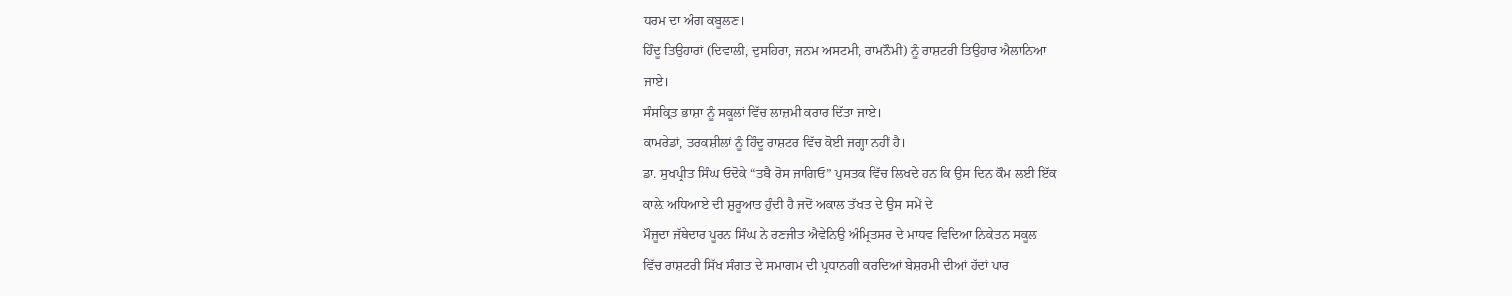ਧਰਮ ਦਾ ਅੰਗ ਕਬੂਲਣ।
ਹਿੰਦੂ ਤਿਉਹਾਰਾਂ (ਦਿਵਾਲੀ, ਦੁਸਹਿਰਾ, ਜਨਮ ਅਸਟਮੀ, ਰਾਮਨੌਮੀ) ਨੂੰ ਰਾਸ਼ਟਰੀ ਤਿਉਹਾਰ ਐਲਾਨਿਆ
ਜਾਏ।
ਸੰਸਕ੍ਰਿਤ ਭਾਸ਼ਾ ਨੂੰ ਸਕੂਲਾਂ ਵਿੱਚ ਲਾਜ਼ਮੀ ਕਰਾਰ ਦਿੱਤਾ ਜਾਏ।
ਕਾਮਰੇਡਾਂ, ਤਰਕਸ਼ੀਲਾਂ ਨੂੰ ਹਿੰਦੂ ਰਾਸ਼ਟਰ ਵਿੱਚ ਕੋਈ ਜਗ੍ਹਾ ਨਹੀਂ ਹੈ।
ਡਾ. ਸੁਖਪ੍ਰੀਤ ਸਿੰਘ ਓਦੋਕੇ “ਤਬੈ ਰੋਸ ਜਾਗਿਓ” ਪੁਸਤਕ ਵਿੱਚ ਲਿਖਦੇ ਹਨ ਕਿ ਉਸ ਦਿਨ ਕੌਮ ਲਈ ਇੱਕ
ਕਾਲ਼ੇ ਅਧਿਆਏ ਦੀ ਸ਼ੁਰੂਆਤ ਹੁੰਦੀ ਹੈ ਜਦੋਂ ਅਕਾਲ ਤੱਖਤ ਦੇ ਉਸ ਸਮੇਂ ਦੇ
ਮੌਜੂਦਾ ਜੱਥੇਦਾਰ ਪੂਰਨ ਸਿੰਘ ਨੇ ਰਣਜੀਤ ਐਵੇਨਿਉ ਅੰਮ੍ਰਿਤਸਰ ਦੇ ਮਾਧਵ ਵਿਦਿਆ ਨਿਕੇਤਨ ਸਕੂਲ
ਵਿੱਚ ਰਾਸ਼ਟਰੀ ਸਿੱਖ ਸੰਗਤ ਦੇ ਸਮਾਗਮ ਦੀ ਪ੍ਰਧਾਨਗੀ ਕਰਦਿਆਂ ਬੇਸ਼ਰਮੀ ਦੀਆਂ ਹੱਦਾਂ ਪਾਰ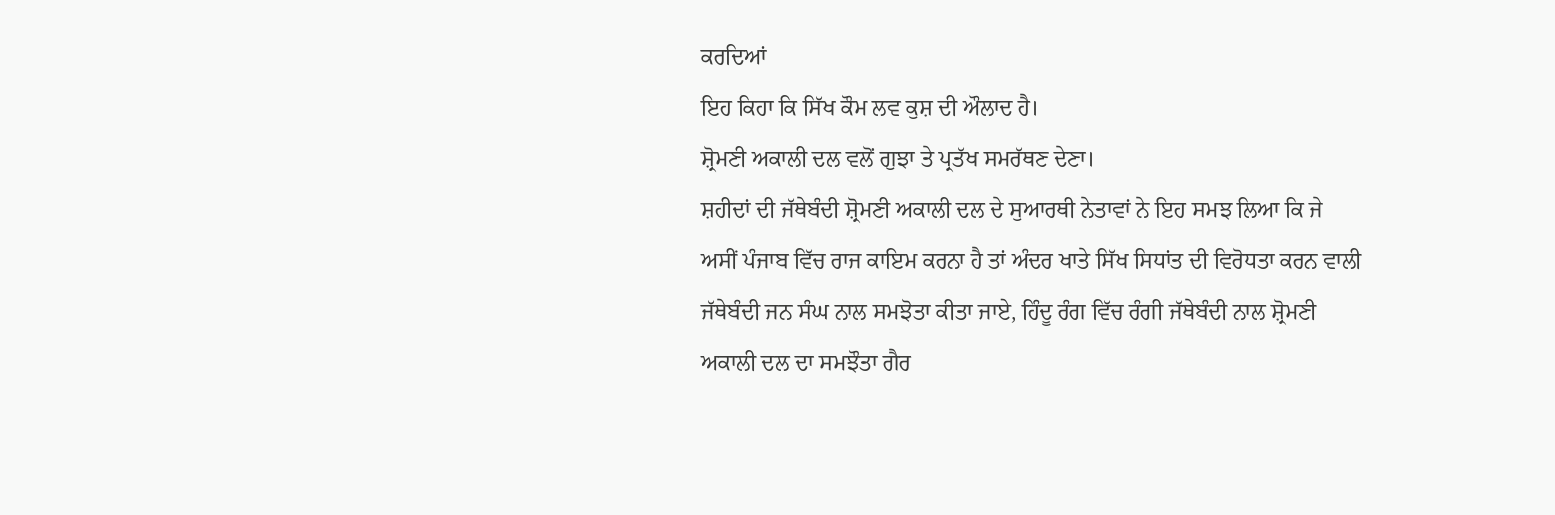ਕਰਦਿਆਂ
ਇਹ ਕਿਹਾ ਕਿ ਸਿੱਖ ਕੌਮ ਲਵ ਕੁਸ਼ ਦੀ ਔਲਾਦ ਹੈ।
ਸ਼੍ਰੋਮਣੀ ਅਕਾਲੀ ਦਲ ਵਲੋਂ ਗੁਝਾ ਤੇ ਪ੍ਰਤੱਖ ਸਮਰੱਥਣ ਦੇਣਾ।
ਸ਼ਹੀਦਾਂ ਦੀ ਜੱਥੇਬੰਦੀ ਸ਼੍ਰੋਮਣੀ ਅਕਾਲੀ ਦਲ ਦੇ ਸੁਆਰਥੀ ਨੇਤਾਵਾਂ ਨੇ ਇਹ ਸਮਝ ਲਿਆ ਕਿ ਜੇ
ਅਸੀਂ ਪੰਜਾਬ ਵਿੱਚ ਰਾਜ ਕਾਇਮ ਕਰਨਾ ਹੈ ਤਾਂ ਅੰਦਰ ਖਾਤੇ ਸਿੱਖ ਸਿਧਾਂਤ ਦੀ ਵਿਰੋਧਤਾ ਕਰਨ ਵਾਲੀ
ਜੱਥੇਬੰਦੀ ਜਨ ਸੰਘ ਨਾਲ ਸਮਝੋਤਾ ਕੀਤਾ ਜਾਏ, ਹਿੰਦੂ ਰੰਗ ਵਿੱਚ ਰੰਗੀ ਜੱਥੇਬੰਦੀ ਨਾਲ ਸ਼੍ਰੋਮਣੀ
ਅਕਾਲੀ ਦਲ ਦਾ ਸਮਝੌਤਾ ਗੈਰ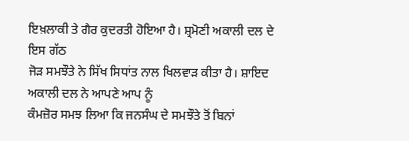ਇਖ਼ਲਾਕੀ ਤੇ ਗੈਰ ਕੁਦਰਤੀ ਹੋਇਆ ਹੈ। ਸ਼੍ਰਮੋਣੀ ਅਕਾਲੀ ਦਲ ਦੇ ਇਸ ਗੱਠ
ਜੋੜ ਸਮਝੌਤੇ ਨੇ ਸਿੱਖ ਸਿਧਾਂਤ ਨਾਲ ਖਿਲਵਾੜ ਕੀਤਾ ਹੈ। ਸ਼ਾਇਦ ਅਕਾਲੀ ਦਲ ਨੇ ਆਪਣੇ ਆਪ ਨੂੰ
ਕੰਮਜ਼ੋਰ ਸਮਝ ਲਿਆ ਕਿ ਜਨਸੰਘ ਦੇ ਸਮਝੌਤੇ ਤੋਂ ਬਿਨਾਂ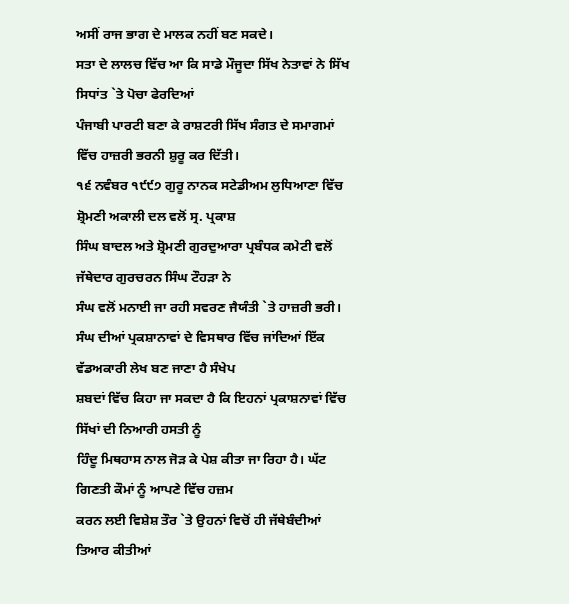ਅਸੀਂ ਰਾਜ ਭਾਗ ਦੇ ਮਾਲਕ ਨਹੀਂ ਬਣ ਸਕਦੇ।
ਸਤਾ ਦੇ ਲਾਲਚ ਵਿੱਚ ਆ ਕਿ ਸਾਡੇ ਮੌਜੂਦਾ ਸਿੱਖ ਨੇਤਾਵਾਂ ਨੇ ਸਿੱਖ ਸਿਧਾਂਤ `ਤੇ ਪੋਚਾ ਫੇਰਦਿਆਂ
ਪੰਜਾਬੀ ਪਾਰਟੀ ਬਣਾ ਕੇ ਰਾਸ਼ਟਰੀ ਸਿੱਖ ਸੰਗਤ ਦੇ ਸਮਾਗਮਾਂ ਵਿੱਚ ਹਾਜ਼ਰੀ ਭਰਨੀ ਸ਼ੁਰੂ ਕਰ ਦਿੱਤੀ।
੧੬ ਨਵੰਬਰ ੧੯੯੭ ਗੁਰੂ ਨਾਨਕ ਸਟੇਡੀਅਮ ਲੁਧਿਆਣਾ ਵਿੱਚ ਸ਼੍ਰੋਮਣੀ ਅਕਾਲੀ ਦਲ ਵਲੋਂ ਸ੍ਰ. ਪ੍ਰਕਾਸ਼
ਸਿੰਘ ਬਾਦਲ ਅਤੇ ਸ਼੍ਰੋਮਣੀ ਗੁਰਦੁਆਰਾ ਪ੍ਰਬੰਧਕ ਕਮੇਟੀ ਵਲੋਂ ਜੱਥੇਦਾਰ ਗੁਰਚਰਨ ਸਿੰਘ ਟੌਹੜਾ ਨੇ
ਸੰਘ ਵਲੋਂ ਮਨਾਈ ਜਾ ਰਹੀ ਸਵਰਣ ਜੈਯੰਤੀ `ਤੇ ਹਾਜ਼ਰੀ ਭਰੀ।
ਸੰਘ ਦੀਆਂ ਪ੍ਰਕਸ਼ਾਨਾਵਾਂ ਦੇ ਵਿਸਥਾਰ ਵਿੱਚ ਜਾਂਦਿਆਂ ਇੱਕ ਵੱਡਅਕਾਰੀ ਲੇਖ ਬਣ ਜਾਣਾ ਹੈ ਸੰਖੇਪ
ਸ਼ਬਦਾਂ ਵਿੱਚ ਕਿਹਾ ਜਾ ਸਕਦਾ ਹੈ ਕਿ ਇਹਨਾਂ ਪ੍ਰਕਾਸ਼ਨਾਵਾਂ ਵਿੱਚ ਸਿੱਖਾਂ ਦੀ ਨਿਆਰੀ ਹਸਤੀ ਨੂੰ
ਹਿੰਦੂ ਮਿਥਹਾਸ ਨਾਲ ਜੋੜ ਕੇ ਪੇਸ਼ ਕੀਤਾ ਜਾ ਰਿਹਾ ਹੈ। ਘੱਟ ਗਿਣਤੀ ਕੌਮਾਂ ਨੂੰ ਆਪਣੇ ਵਿੱਚ ਹਜ਼ਮ
ਕਰਨ ਲਈ ਵਿਸ਼ੇਸ਼ ਤੌਰ `ਤੇ ਉਹਨਾਂ ਵਿਚੋਂ ਹੀ ਜੱਥੇਬੰਦੀਆਂ ਤਿਆਰ ਕੀਤੀਆਂ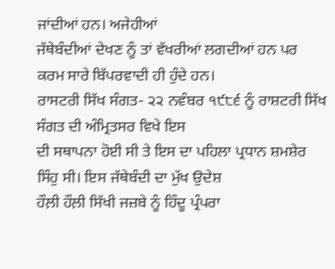ਜਾਂਦੀਆਂ ਹਨ। ਅਜੇਹੀਆਂ
ਜੱਥੇਬੰਦੀਆਂ ਦੇਖਣ ਨੂੰ ਤਾਂ ਵੱਖਰੀਆਂ ਲਗਦੀਆਂ ਹਨ ਪਰ ਕਰਮ ਸਾਰੇ ਬਿੱਪਰਵਾਦੀ ਹੀ ਹੁੰਦੇ ਹਨ।
ਰਾਸਟਰੀ ਸਿੱਖ ਸੰਗਤ- ੨੨ ਨਵੰਬਰ ੧੯੮੬ ਨੂੰ ਰਾਸ਼ਟਰੀ ਸਿੱਖ ਸੰਗਤ ਦੀ ਅੰਮ੍ਰਿਤਸਰ ਵਿਖੇ ਇਸ
ਦੀ ਸਥਾਪਨਾ ਹੋਈ ਸੀ ਤੇ ਇਸ ਦਾ ਪਹਿਲਾ ਪ੍ਰਧਾਨ ਸ਼ਮਸ਼ੇਰ ਸਿੰਹੁ ਸੀ। ਇਸ ਜੱਥੇਬੰਦੀ ਦਾ ਮੁੱਖ ਉਦੇਸ਼
ਹੌਲ਼ੀ ਹੌਲ਼ੀ ਸਿੱਖੀ ਜਜ਼ਬੇ ਨੂੰ ਹਿੰਦੂ ਪ੍ਰੰਪਰਾ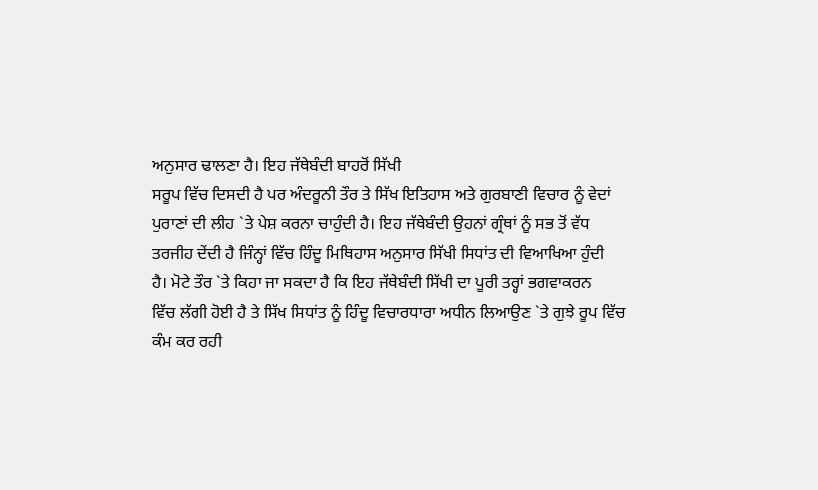ਅਨੁਸਾਰ ਢਾਲਣਾ ਹੈ। ਇਹ ਜੱਥੇਬੰਦੀ ਬਾਹਰੋਂ ਸਿੱਖੀ
ਸਰੂਪ ਵਿੱਚ ਦਿਸਦੀ ਹੈ ਪਰ ਅੰਦਰੂਨੀ ਤੌਰ ਤੇ ਸਿੱਖ ਇਤਿਹਾਸ ਅਤੇ ਗੁਰਬਾਣੀ ਵਿਚਾਰ ਨੂੰ ਵੇਦਾਂ
ਪੁਰਾਣਾਂ ਦੀ ਲੀਹ `ਤੇ ਪੇਸ਼ ਕਰਨਾ ਚਾਹੁੰਦੀ ਹੈ। ਇਹ ਜੱਥੇਬੰਦੀ ਉਹਨਾਂ ਗ੍ਰੰਥਾਂ ਨੂੰ ਸਭ ਤੋਂ ਵੱਧ
ਤਰਜੀਹ ਦੇਂਦੀ ਹੈ ਜਿੰਨ੍ਹਾਂ ਵਿੱਚ ਹਿੰਦੂ ਮਿਥਿਹਾਸ ਅਨੁਸਾਰ ਸਿੱਖੀ ਸਿਧਾਂਤ ਦੀ ਵਿਆਖਿਆ ਹੁੰਦੀ
ਹੈ। ਮੋਟੇ ਤੌਰ `ਤੇ ਕਿਹਾ ਜਾ ਸਕਦਾ ਹੈ ਕਿ ਇਹ ਜੱਥੇਬੰਦੀ ਸਿੱਖੀ ਦਾ ਪੂਰੀ ਤਰ੍ਹਾਂ ਭਗਵਾਕਰਨ
ਵਿੱਚ ਲੱਗੀ ਹੋਈ ਹੈ ਤੇ ਸਿੱਖ ਸਿਧਾਂਤ ਨੂੰ ਹਿੰਦੂ ਵਿਚਾਰਧਾਰਾ ਅਧੀਨ ਲਿਆਉਣ `ਤੇ ਗੁਝੇ ਰੂਪ ਵਿੱਚ
ਕੰਮ ਕਰ ਰਹੀ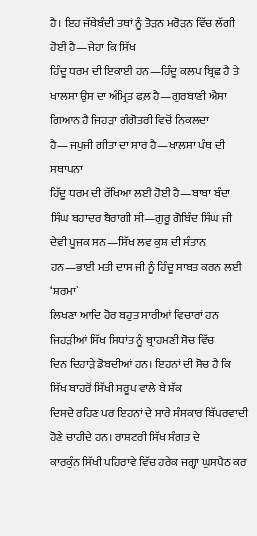ਹੈ। ਇਹ ਜੱਥੇਬੰਦੀ ਤਥਾਂ ਨੂੰ ਤੋੜਨ ਮਰੋੜਨ ਵਿੱਚ ਲੱਗੀ ਹੋਈ ਹੈ—ਜੇਹਾ ਕਿ ਸਿੱਖ
ਹਿੰਦੂ ਧਰਮ ਦੀ ਇਕਾਈ ਹਨ—ਹਿੰਦੂ ਕਲਪ ਬ੍ਰਿਛ ਹੈ ਤੇ ਖਾਲਸਾ ਉਸ ਦਾ ਅੰਮ੍ਰਿਤ ਫਲ਼ ਹੈ—ਗੁਰਬਾਣੀ ਐਸਾ
ਗਿਆਨ ਹੈ ਜਿਹੜਾ ਗੰਗੋਤਰੀ ਵਿਚੋਂ ਨਿਕਲਦਾ ਹੈ—ਜਪੁਜੀ ਗੀਤਾ ਦਾ ਸਾਰ ਹੈ—ਖਾਲਸਾ ਪੰਥ ਦੀ ਸਥਾਪਨਾ
ਹਿੱਦੂ ਧਰਮ ਦੀ ਰੱਖਿਆ ਲਈ ਹੋਈ ਹੈ—ਬਾਬਾ ਬੰਦਾ ਸਿੰਘ ਬਹਾਦਰ ਬੈਰਾਗੀ ਸੀ—ਗੁਰੂ ਗੋਬਿੰਦ ਸਿੰਘ ਜੀ
ਦੇਵੀ ਪੂਜਕ ਸਨ—ਸਿੱਖ ਲਵ ਕੁਸ਼ ਦੀ ਸੰਤਾਨ ਹਨ—ਭਾਈ ਮਤੀ ਦਾਸ ਜੀ ਨੂੰ ਹਿੰਦੂ ਸਾਬਤ ਕਰਨ ਲਈ ‘ਸ਼ਰਮਾ`
ਲਿਖਣਾ ਆਦਿ ਹੋਰ ਬਹੁਤ ਸਾਰੀਆਂ ਵਿਚਾਰਾਂ ਹਨ ਜਿਹੜੀਆਂ ਸਿੱਖ ਸਿਧਾਂਤ ਨੂੰ ਬ੍ਰਾਹਮਣੀ ਸੋਚ ਵਿੱਚ
ਦਿਨ ਦਿਹਾੜੇ ਡੋਬਦੀਆਂ ਹਨ। ਇਹਨਾਂ ਦੀ ਸੋਚ ਹੈ ਕਿ ਸਿੱਖ ਬਾਹਰੋਂ ਸਿੱਖੀ ਸਰੂਪ ਵਾਲੇ ਬੇ ਸ਼ੱਕ
ਦਿਸਦੇ ਰਹਿਣ ਪਰ ਇਹਨਾਂ ਦੇ ਸਾਰੇ ਸੰਸਕਾਰ ਬਿੱਪਰਵਾਦੀ ਹੋਣੇ ਚਾਹੀਦੇ ਹਨ। ਰਾਸ਼ਟਰੀ ਸਿੱਖ ਸੰਗਤ ਦੇ
ਕਾਰਕੁੰਨ ਸਿੱਖੀ ਪਹਿਰਾਵੇ ਵਿੱਚ ਹਰੇਕ ਜਗ੍ਹਾ ਘੁਸਪੈਠ ਕਰ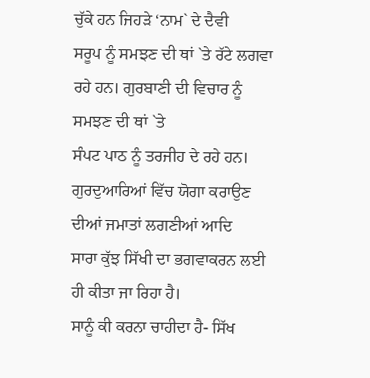ਚੁੱਕੇ ਹਨ ਜਿਹੜੇ ‘ਨਾਮ` ਦੇ ਦੈਵੀ
ਸਰੂਪ ਨੂੰ ਸਮਝਣ ਦੀ ਥਾਂ `ਤੇ ਰੱਟੇ ਲਗਵਾ ਰਹੇ ਹਨ। ਗੁਰਬਾਣੀ ਦੀ ਵਿਚਾਰ ਨੂੰ ਸਮਝਣ ਦੀ ਥਾਂ `ਤੇ
ਸੰਪਟ ਪਾਠ ਨੂੰ ਤਰਜੀਹ ਦੇ ਰਹੇ ਹਨ। ਗੁਰਦੁਆਰਿਆਂ ਵਿੱਚ ਯੋਗਾ ਕਰਾਉਣ ਦੀਆਂ ਜਮਾਤਾਂ ਲਗਣੀਆਂ ਆਦਿ
ਸਾਰਾ ਕੁੱਝ ਸਿੱਖੀ ਦਾ ਭਗਵਾਕਰਨ ਲਈ ਹੀ ਕੀਤਾ ਜਾ ਰਿਹਾ ਹੈ।
ਸਾਨੂੰ ਕੀ ਕਰਨਾ ਚਾਹੀਦਾ ਹੈ- ਸਿੱਖ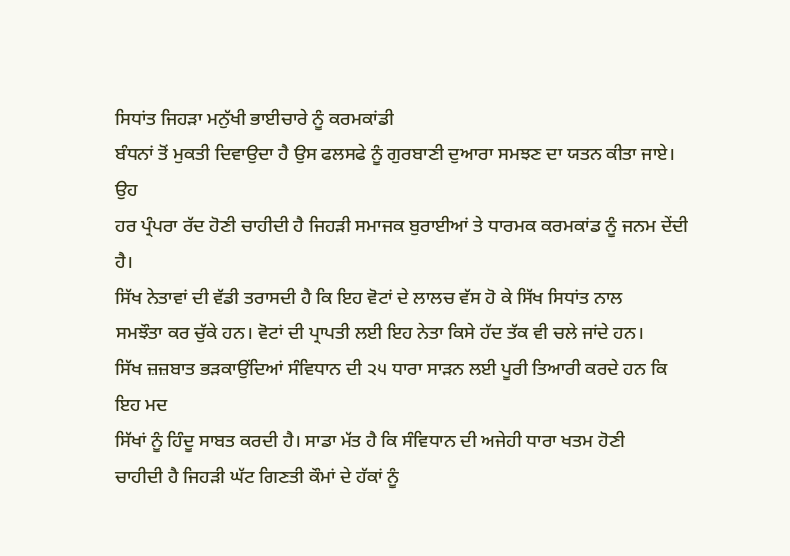ਸਿਧਾਂਤ ਜਿਹੜਾ ਮਨੁੱਖੀ ਭਾਈਚਾਰੇ ਨੂੰ ਕਰਮਕਾਂਡੀ
ਬੰਧਨਾਂ ਤੋਂ ਮੁਕਤੀ ਦਿਵਾਉਦਾ ਹੈ ਉਸ ਫਲਸਫੇ ਨੂੰ ਗੁਰਬਾਣੀ ਦੁਆਰਾ ਸਮਝਣ ਦਾ ਯਤਨ ਕੀਤਾ ਜਾਏ। ਉਹ
ਹਰ ਪ੍ਰੰਪਰਾ ਰੱਦ ਹੋਣੀ ਚਾਹੀਦੀ ਹੈ ਜਿਹੜੀ ਸਮਾਜਕ ਬੁਰਾਈਆਂ ਤੇ ਧਾਰਮਕ ਕਰਮਕਾਂਡ ਨੂੰ ਜਨਮ ਦੇਂਦੀ
ਹੈ।
ਸਿੱਖ ਨੇਤਾਵਾਂ ਦੀ ਵੱਡੀ ਤਰਾਸਦੀ ਹੈ ਕਿ ਇਹ ਵੋਟਾਂ ਦੇ ਲਾਲਚ ਵੱਸ ਹੋ ਕੇ ਸਿੱਖ ਸਿਧਾਂਤ ਨਾਲ
ਸਮਝੌਤਾ ਕਰ ਚੁੱਕੇ ਹਨ। ਵੋਟਾਂ ਦੀ ਪ੍ਰਾਪਤੀ ਲਈ ਇਹ ਨੇਤਾ ਕਿਸੇ ਹੱਦ ਤੱਕ ਵੀ ਚਲੇ ਜਾਂਦੇ ਹਨ।
ਸਿੱਖ ਜ਼ਜ਼ਬਾਤ ਭੜਕਾਉਂਦਿਆਂ ਸੰਵਿਧਾਨ ਦੀ ੨੫ ਧਾਰਾ ਸਾੜਨ ਲਈ ਪੂਰੀ ਤਿਆਰੀ ਕਰਦੇ ਹਨ ਕਿ ਇਹ ਮਦ
ਸਿੱਖਾਂ ਨੂੰ ਹਿੰਦੂ ਸਾਬਤ ਕਰਦੀ ਹੈ। ਸਾਡਾ ਮੱਤ ਹੈ ਕਿ ਸੰਵਿਧਾਨ ਦੀ ਅਜੇਹੀ ਧਾਰਾ ਖਤਮ ਹੋਣੀ
ਚਾਹੀਦੀ ਹੈ ਜਿਹੜੀ ਘੱਟ ਗਿਣਤੀ ਕੌਮਾਂ ਦੇ ਹੱਕਾਂ ਨੂੰ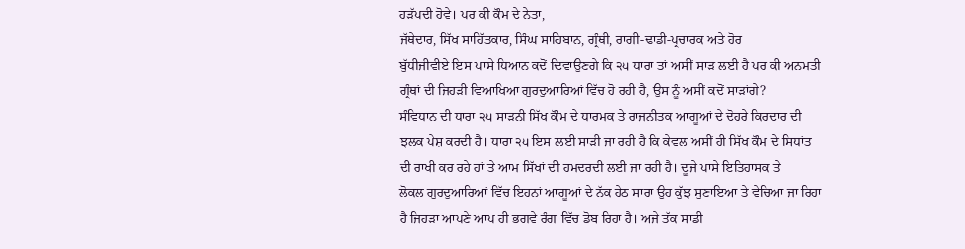ਹੜੱਪਦੀ ਹੋਵੇ। ਪਰ ਕੀ ਕੌਮ ਦੇ ਨੇਤਾ,
ਜੱਥੇਦਾਰ, ਸਿੱਖ ਸਾਹਿੱਤਕਾਰ, ਸਿੰਘ ਸਾਹਿਬਾਨ, ਗ੍ਰੰਥੀ, ਰਾਗੀ-ਢਾਡੀ-ਪ੍ਰਚਾਰਕ ਅਤੇ ਹੋਰ
ਬੁੱਧੀਜੀਵੀਏ ਇਸ ਪਾਸੇ ਧਿਆਨ ਕਦੋਂ ਦਿਵਾਉਣਗੇ ਕਿ ੨੫ ਧਾਰਾ ਤਾਂ ਅਸੀਂ ਸਾੜ ਲਈ ਹੈ ਪਰ ਕੀ ਅਨਮਤੀ
ਗ੍ਰੰਥਾਂ ਦੀ ਜਿਹੜੀ ਵਿਆਖਿਆ ਗੁਰਦੁਆਰਿਆਂ ਵਿੱਚ ਹੋ ਰਹੀ ਹੈ, ਉਸ ਨੂੰ ਅਸੀਂ ਕਦੋਂ ਸਾੜਾਂਗੇ?
ਸੰਵਿਧਾਨ ਦੀ ਧਾਰਾ ੨੫ ਸਾੜਨੀ ਸਿੱਖ ਕੌਮ ਦੇ ਧਾਰਮਕ ਤੇ ਰਾਜਨੀਤਕ ਆਗੂਆਂ ਦੇ ਦੋਹਰੇ ਕਿਰਦਾਰ ਦੀ
ਝਲਕ ਪੇਸ਼ ਕਰਦੀ ਹੈ। ਧਾਰਾ ੨੫ ਇਸ ਲਈ ਸਾੜੀ ਜਾ ਰਹੀ ਹੈ ਕਿ ਕੇਵਲ ਅਸੀਂ ਹੀ ਸਿੱਖ ਕੌਮ ਦੇ ਸਿਧਾਂਤ
ਦੀ ਰਾਖੀ ਕਰ ਰਹੇ ਹਾਂ ਤੇ ਆਮ ਸਿੱਖਾਂ ਦੀ ਹਮਦਰਦੀ ਲਈ ਜਾ ਰਹੀ ਹੈ। ਦੂਜੇ ਪਾਸੇ ਇਤਿਹਾਸਕ ਤੇ
ਲੋਕਲ ਗੁਰਦੁਆਰਿਆਂ ਵਿੱਚ ਇਹਨਾਂ ਆਗੂਆਂ ਦੇ ਨੱਕ ਹੇਠ ਸਾਰਾ ਉਹ ਕੁੱਝ ਸੁਣਾਇਆ ਤੇ ਵੇਚਿਆ ਜਾ ਰਿਹਾ
ਹੈ ਜਿਹੜਾ ਆਪਣੇ ਆਪ ਹੀ ਭਗਵੇ ਰੰਗ ਵਿੱਚ ਡੋਬ ਰਿਹਾ ਹੈ। ਅਜੇ ਤੱਕ ਸਾਡੀ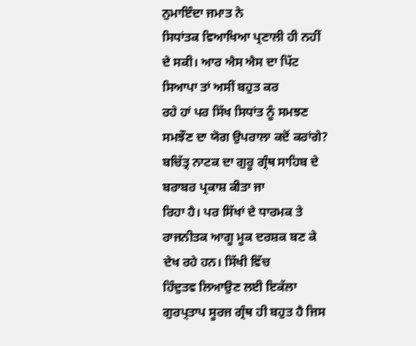ਨੁਮਾਇੰਦਾ ਜਮਾਤ ਨੇ
ਸਿਧਾਂਤਕ ਵਿਆਖਿਆ ਪ੍ਰਣਾਲੀ ਹੀ ਨਹੀਂ ਦੇ ਸਕੀ। ਆਰ ਐਸ ਐਸ ਦਾ ਪਿੱਟ ਸਿਆਪਾ ਤਾਂ ਅਸੀਂ ਬਹੁਤ ਕਰ
ਰਹੇ ਹਾਂ ਪਰ ਸਿੱਖ ਸਿਧਾਂਤ ਨੂੰ ਸਮਝਣ ਸਮਝੌਣ ਦਾ ਯੋਗ ਉਪਰਾਲਾ ਕਦੋਂ ਕਰਾਂਗੇ?
ਬਚਿੱਤ੍ਰ ਨਾਟਕ ਦਾ ਗੁਰੂ ਗ੍ਰੰਥ ਸਾਹਿਬ ਦੇ ਬਰਾਬਰ ਪ੍ਰਕਾਸ਼ ਕੀਤਾ ਜਾ
ਰਿਹਾ ਹੈ। ਪਰ ਸਿੱਖਾਂ ਦੇ ਧਾਰਮਕ ਤੇ ਰਾਜਨੀਤਕ ਆਗੂ ਮੂਕ ਦਰਸ਼ਕ ਬਣ ਕੇ ਦੇਖ ਰਹੇ ਹਨ। ਸਿੱਖੀ ਵਿੱਚ
ਹਿੰਦੁਤਵ ਲਿਆਉਣ ਲਈ ਇਕੱਲਾ ਗੁਰਪ੍ਰਤਾਪ ਸੂਰਜ ਗ੍ਰੰਥ ਹੀ ਬਹੁਤ ਹੈ ਜਿਸ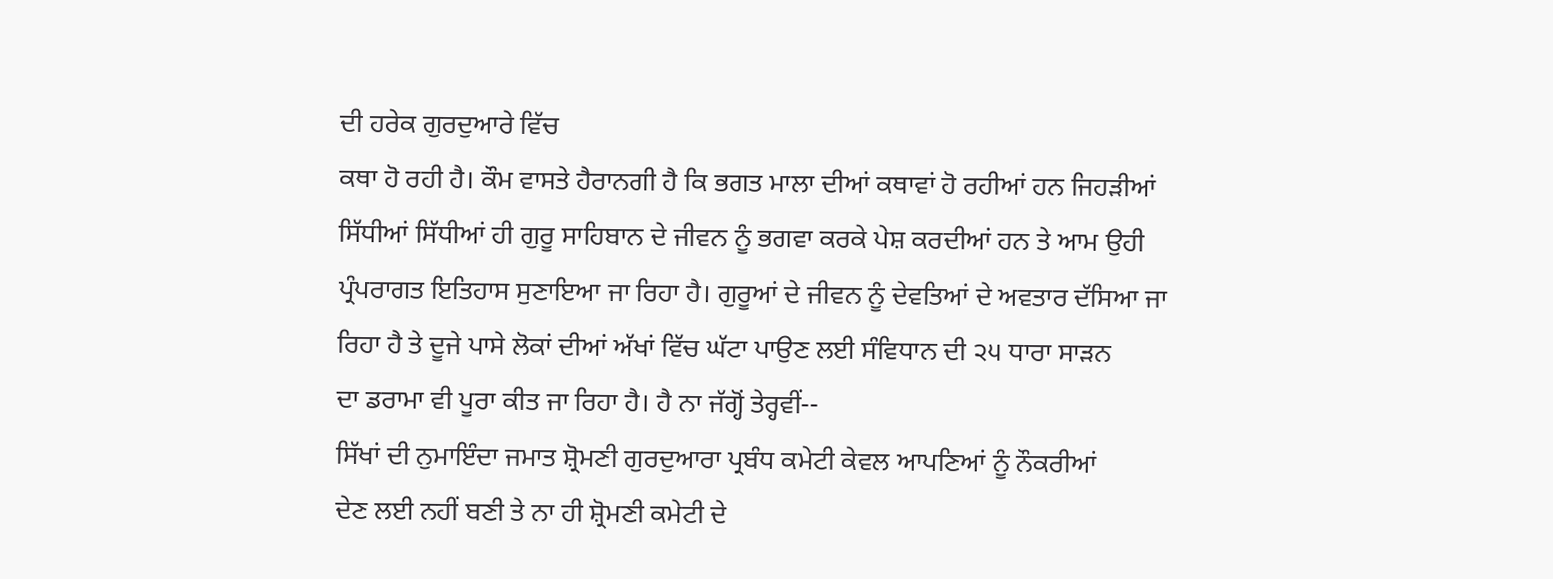ਦੀ ਹਰੇਕ ਗੁਰਦੁਆਰੇ ਵਿੱਚ
ਕਥਾ ਹੋ ਰਹੀ ਹੈ। ਕੌਮ ਵਾਸਤੇ ਹੈਰਾਨਗੀ ਹੈ ਕਿ ਭਗਤ ਮਾਲਾ ਦੀਆਂ ਕਥਾਵਾਂ ਹੋ ਰਹੀਆਂ ਹਨ ਜਿਹੜੀਆਂ
ਸਿੱਧੀਆਂ ਸਿੱਧੀਆਂ ਹੀ ਗੁਰੂ ਸਾਹਿਬਾਨ ਦੇ ਜੀਵਨ ਨੂੰ ਭਗਵਾ ਕਰਕੇ ਪੇਸ਼ ਕਰਦੀਆਂ ਹਨ ਤੇ ਆਮ ਉਹੀ
ਪ੍ਰੰਪਰਾਗਤ ਇਤਿਹਾਸ ਸੁਣਾਇਆ ਜਾ ਰਿਹਾ ਹੈ। ਗੁਰੂਆਂ ਦੇ ਜੀਵਨ ਨੂੰ ਦੇਵਤਿਆਂ ਦੇ ਅਵਤਾਰ ਦੱਸਿਆ ਜਾ
ਰਿਹਾ ਹੈ ਤੇ ਦੂਜੇ ਪਾਸੇ ਲੋਕਾਂ ਦੀਆਂ ਅੱਖਾਂ ਵਿੱਚ ਘੱਟਾ ਪਾਉਣ ਲਈ ਸੰਵਿਧਾਨ ਦੀ ੨੫ ਧਾਰਾ ਸਾੜਨ
ਦਾ ਡਰਾਮਾ ਵੀ ਪੂਰਾ ਕੀਤ ਜਾ ਰਿਹਾ ਹੈ। ਹੈ ਨਾ ਜੱਗ੍ਹੋਂ ਤੇਰ੍ਹਵੀਂ--
ਸਿੱਖਾਂ ਦੀ ਨੁਮਾਇੰਦਾ ਜਮਾਤ ਸ਼੍ਰੋਮਣੀ ਗੁਰਦੁਆਰਾ ਪ੍ਰਬੰਧ ਕਮੇਟੀ ਕੇਵਲ ਆਪਣਿਆਂ ਨੂੰ ਨੌਕਰੀਆਂ
ਦੇਣ ਲਈ ਨਹੀਂ ਬਣੀ ਤੇ ਨਾ ਹੀ ਸ਼੍ਰੋਮਣੀ ਕਮੇਟੀ ਦੇ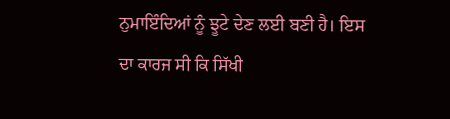ਨੁਮਾਇੰਦਿਆਂ ਨੂੰ ਝੂਟੇ ਦੇਣ ਲਈ ਬਣੀ ਹੈ। ਇਸ
ਦਾ ਕਾਰਜ ਸੀ ਕਿ ਸਿੱਖੀ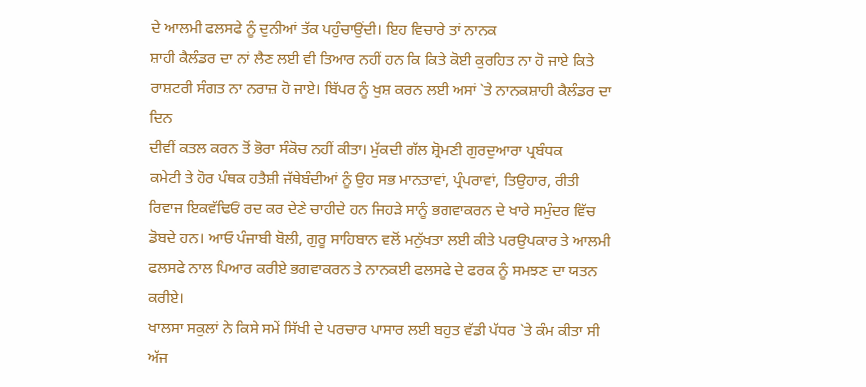ਦੇ ਆਲਮੀ ਫਲਸਫੇ ਨੂੰ ਦੁਨੀਆਂ ਤੱਕ ਪਹੁੰਚਾਉਂਦੀ। ਇਹ ਵਿਚਾਰੇ ਤਾਂ ਨਾਨਕ
ਸ਼ਾਹੀ ਕੈਲੰਡਰ ਦਾ ਨਾਂ ਲੈਣ ਲਈ ਵੀ ਤਿਆਰ ਨਹੀਂ ਹਨ ਕਿ ਕਿਤੇ ਕੋਈ ਕੁਰਹਿਤ ਨਾ ਹੋ ਜਾਏ ਕਿਤੇ
ਰਾਸ਼ਟਰੀ ਸੰਗਤ ਨਾ ਨਰਾਜ਼ ਹੋ ਜਾਏ। ਬਿੱਪਰ ਨੂੰ ਖੁਸ਼ ਕਰਨ ਲਈ ਅਸਾਂ `ਤੇ ਨਾਨਕਸ਼ਾਹੀ ਕੈਲੰਡਰ ਦਾ ਦਿਨ
ਦੀਵੀਂ ਕਤਲ ਕਰਨ ਤੋਂ ਭੋਰਾ ਸੰਕੋਚ ਨਹੀਂ ਕੀਤਾ। ਮੁੱਕਦੀ ਗੱਲ ਸ਼੍ਰੋਮਣੀ ਗੁਰਦੁਆਰਾ ਪ੍ਰਬੰਧਕ
ਕਮੇਟੀ ਤੇ ਹੋਰ ਪੰਥਕ ਹਤੈਸ਼ੀ ਜੱਥੇਬੰਦੀਆਂ ਨੂੰ ਉਹ ਸਭ ਮਾਨਤਾਵਾਂ, ਪ੍ਰੰਪਰਾਵਾਂ, ਤਿਉਹਾਰ, ਰੀਤੀ
ਰਿਵਾਜ ਇਕਵੱਢਿਓਂ ਰਦ ਕਰ ਦੇਣੇ ਚਾਹੀਦੇ ਹਨ ਜਿਹੜੇ ਸਾਨੂੰ ਭਗਵਾਕਰਨ ਦੇ ਖਾਰੇ ਸਮੁੰਦਰ ਵਿੱਚ
ਡੋਬਦੇ ਹਨ। ਆਓ ਪੰਜਾਬੀ ਬੋਲੀ, ਗੁਰੂ ਸਾਹਿਬਾਨ ਵਲੋਂ ਮਨੁੱਖਤਾ ਲਈ ਕੀਤੇ ਪਰਉਪਕਾਰ ਤੇ ਆਲਮੀ
ਫਲਸਫੇ ਨਾਲ ਪਿਆਰ ਕਰੀਏ ਭਗਵਾਕਰਨ ਤੇ ਨਾਨਕਈ ਫਲਸਫੇ ਦੇ ਫਰਕ ਨੂੰ ਸਮਝਣ ਦਾ ਯਤਨ ਕਰੀਏ।
ਖਾਲਸਾ ਸਕੁਲਾਂ ਨੇ ਕਿਸੇ ਸਮੇਂ ਸਿੱਖੀ ਦੇ ਪਰਚਾਰ ਪਾਸਾਰ ਲਈ ਬਹੁਤ ਵੱਡੀ ਪੱਧਰ `ਤੇ ਕੰਮ ਕੀਤਾ ਸੀ
ਅੱਜ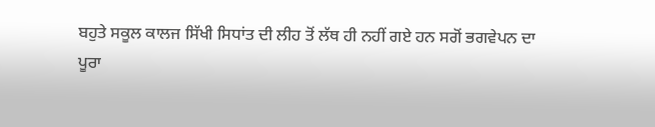ਬਹੁਤੇ ਸਕੂਲ ਕਾਲਜ ਸਿੱਖੀ ਸਿਧਾਂਤ ਦੀ ਲੀਹ ਤੋਂ ਲੱਥ ਹੀ ਨਹੀਂ ਗਏ ਹਨ ਸਗੋਂ ਭਗਵੇਪਨ ਦਾ
ਪੂਰਾ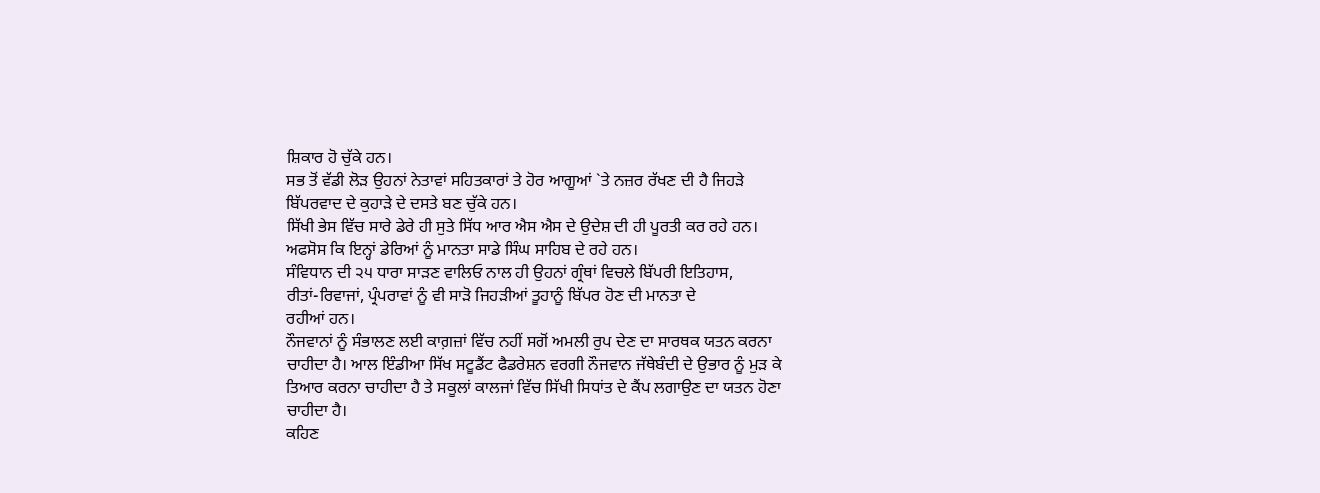ਸ਼ਿਕਾਰ ਹੋ ਚੁੱਕੇ ਹਨ।
ਸਭ ਤੋਂ ਵੱਡੀ ਲੋੜ ਉਹਨਾਂ ਨੇਤਾਵਾਂ ਸਹਿਤਕਾਰਾਂ ਤੇ ਹੋਰ ਆਗੂਆਂ `ਤੇ ਨਜ਼ਰ ਰੱਖਣ ਦੀ ਹੈ ਜਿਹੜੇ
ਬਿੱਪਰਵਾਦ ਦੇ ਕੁਹਾੜੇ ਦੇ ਦਸਤੇ ਬਣ ਚੁੱਕੇ ਹਨ।
ਸਿੱਖੀ ਭੇਸ ਵਿੱਚ ਸਾਰੇ ਡੇਰੇ ਹੀ ਸੁਤੇ ਸਿੱਧ ਆਰ ਐਸ ਐਸ ਦੇ ਉਦੇਸ਼ ਦੀ ਹੀ ਪੂਰਤੀ ਕਰ ਰਹੇ ਹਨ।
ਅਫਸੋਸ ਕਿ ਇਨ੍ਹਾਂ ਡੇਰਿਆਂ ਨੂੰ ਮਾਨਤਾ ਸਾਡੇ ਸਿੰਘ ਸਾਹਿਬ ਦੇ ਰਹੇ ਹਨ।
ਸੰਵਿਧਾਨ ਦੀ ੨੫ ਧਾਰਾ ਸਾੜਣ ਵਾਲਿਓ ਨਾਲ ਹੀ ਉਹਨਾਂ ਗ੍ਰੰਥਾਂ ਵਿਚਲੇ ਬਿੱਪਰੀ ਇਤਿਹਾਸ,
ਰੀਤਾਂ-ਰਿਵਾਜਾਂ, ਪ੍ਰੰਪਰਾਵਾਂ ਨੂੰ ਵੀ ਸਾੜੋ ਜਿਹੜੀਆਂ ਤੂਹਾਨੂੰ ਬਿੱਪਰ ਹੋਣ ਦੀ ਮਾਨਤਾ ਦੇ
ਰਹੀਆਂ ਹਨ।
ਨੌਜਵਾਨਾਂ ਨੂੰ ਸੰਭਾਲਣ ਲਈ ਕਾਗ਼ਜ਼ਾਂ ਵਿੱਚ ਨਹੀਂ ਸਗੋਂ ਅਮਲੀ ਰੁਪ ਦੇਣ ਦਾ ਸਾਰਥਕ ਯਤਨ ਕਰਨਾ
ਚਾਹੀਦਾ ਹੈ। ਆਲ ਇੰਡੀਆ ਸਿੱਖ ਸਟੂਡੈਂਟ ਫੈਡਰੇਸ਼ਨ ਵਰਗੀ ਨੌਜਵਾਨ ਜੱਥੇਬੰਦੀ ਦੇ ਉਭਾਰ ਨੂੰ ਮੁੜ ਕੇ
ਤਿਆਰ ਕਰਨਾ ਚਾਹੀਦਾ ਹੈ ਤੇ ਸਕੂਲਾਂ ਕਾਲਜਾਂ ਵਿੱਚ ਸਿੱਖੀ ਸਿਧਾਂਤ ਦੇ ਕੈਂਪ ਲਗਾਉਣ ਦਾ ਯਤਨ ਹੋਣਾ
ਚਾਹੀਦਾ ਹੈ।
ਕਹਿਣ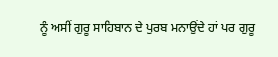ਨੂੰ ਅਸੀਂ ਗੁਰੂ ਸਾਹਿਬਾਨ ਦੇ ਪੁਰਬ ਮਨਾਉਂਦੇ ਹਾਂ ਪਰ ਗੁਰੂ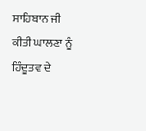ਸਾਹਿਬਾਨ ਜੀ ਕੀਤੀ ਘਾਲਣਾ ਨੂੰ
ਹਿੰਦੂਤਵ ਦੇ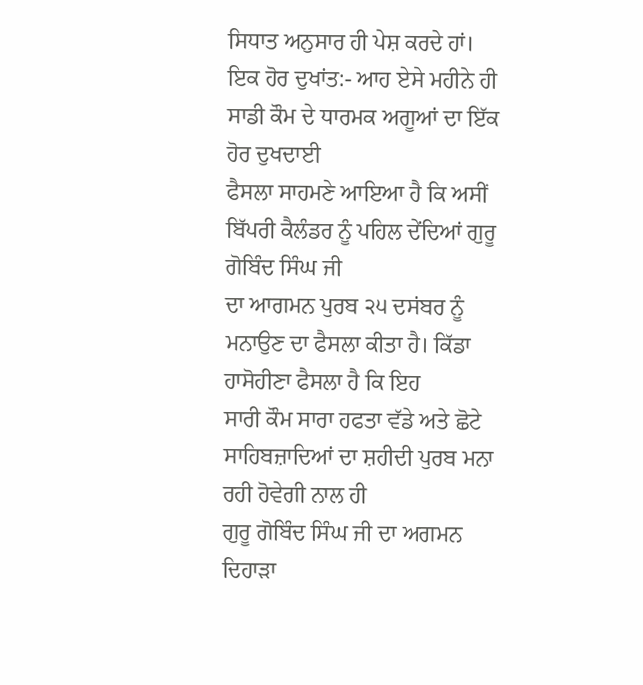ਸਿਧਾਤ ਅਨੁਸਾਰ ਹੀ ਪੇਸ਼ ਕਰਦੇ ਹਾਂ।
ਇਕ ਹੋਰ ਦੁਖਾਂਤ:- ਆਹ ਏਸੇ ਮਹੀਨੇ ਹੀ ਸਾਡੀ ਕੌਮ ਦੇ ਧਾਰਮਕ ਅਗੂਆਂ ਦਾ ਇੱਕ ਹੋਰ ਦੁਖਦਾਈ
ਫੈਸਲਾ ਸਾਹਮਣੇ ਆਇਆ ਹੈ ਕਿ ਅਸੀਂ ਬਿੱਪਰੀ ਕੈਲੰਡਰ ਨੂੰ ਪਹਿਲ ਦੇਂਦਿਆਂ ਗੁਰੂ ਗੋਬਿੰਦ ਸਿੰਘ ਜੀ
ਦਾ ਆਗਮਨ ਪੁਰਬ ੨੫ ਦਸਂਬਰ ਨੂੰ ਮਨਾਉਣ ਦਾ ਫੈਸਲਾ ਕੀਤਾ ਹੈ। ਕਿੱਡਾ ਹਾਸੋਹੀਣਾ ਫੈਸਲਾ ਹੈ ਕਿ ਇਹ
ਸਾਰੀ ਕੌਮ ਸਾਰਾ ਹਫਤਾ ਵੱਡੇ ਅਤੇ ਛੋਟੇ ਸਾਹਿਬਜ਼ਾਦਿਆਂ ਦਾ ਸ਼ਹੀਦੀ ਪੁਰਬ ਮਨਾ ਰਹੀ ਹੋਵੇਗੀ ਨਾਲ ਹੀ
ਗੁਰੂ ਗੋਬਿੰਦ ਸਿੰਘ ਜੀ ਦਾ ਅਗਮਨ ਦਿਹਾੜਾ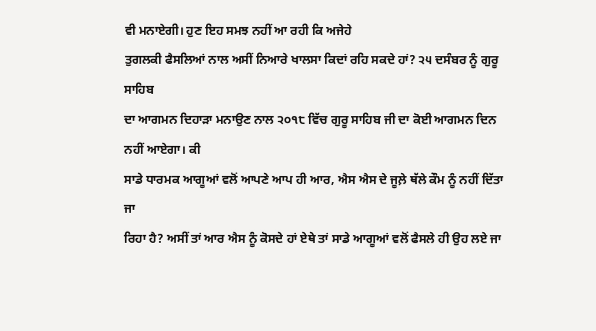ਵੀ ਮਨਾਏਗੀ। ਹੁਣ ਇਹ ਸਮਝ ਨਹੀਂ ਆ ਰਹੀ ਕਿ ਅਜੇਹੇ
ਤੁਗਲਕੀ ਫੈਸਲਿਆਂ ਨਾਲ ਅਸੀਂ ਨਿਆਰੇ ਖਾਲਸਾ ਕਿਦਾਂ ਰਹਿ ਸਕਦੇ ਹਾਂ? ੨੫ ਦਸੰਬਰ ਨੂੰ ਗੁਰੂ ਸਾਹਿਬ
ਦਾ ਆਗਮਨ ਦਿਹਾੜਾ ਮਨਾਉਣ ਨਾਲ ੨੦੧੮ ਵਿੱਚ ਗੁਰੂ ਸਾਹਿਬ ਜੀ ਦਾ ਕੋਈ ਆਗਮਨ ਦਿਨ ਨਹੀਂ ਆਏਗਾ। ਕੀ
ਸਾਡੇ ਧਾਰਮਕ ਆਗੂਆਂ ਵਲੋਂ ਆਪਣੇ ਆਪ ਹੀ ਆਰ, ਐਸ ਐਸ ਦੇ ਜੂਲ਼ੇ ਥੱਲੇ ਕੌਮ ਨੂੰ ਨਹੀਂ ਦਿੱਤਾ ਜਾ
ਰਿਹਾ ਹੈ? ਅਸੀਂ ਤਾਂ ਆਰ ਐਸ ਨੂੰ ਕੋਸਦੇ ਹਾਂ ਏਥੇ ਤਾਂ ਸਾਡੇ ਆਗੂਆਂ ਵਲੋਂ ਫੈਸਲੇ ਹੀ ਉਹ ਲਏ ਜਾ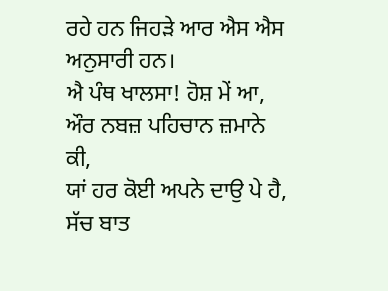ਰਹੇ ਹਨ ਜਿਹੜੇ ਆਰ ਐਸ ਐਸ ਅਨੁਸਾਰੀ ਹਨ।
ਐ ਪੰਥ ਖਾਲਸਾ! ਹੋਸ਼ ਮੇਂ ਆ, ਔਰ ਨਬਜ਼ ਪਹਿਚਾਨ ਜ਼ਮਾਨੇ ਕੀ,
ਯਾਂ ਹਰ ਕੋਈ ਅਪਨੇ ਦਾਉ ਪੇ ਹੈ, ਸੱਚ ਬਾਤ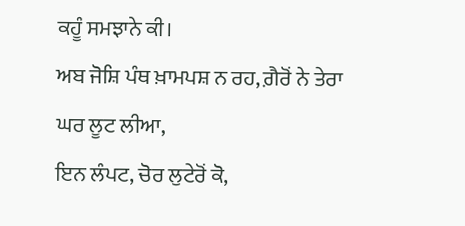ਕਹੂੰ ਸਮਝਾਨੇ ਕੀ।
ਅਬ ਜੋਸ਼ਿ ਪੰਥ ਖ਼ਾਮਪਸ਼ ਨ ਰਹ, ਗ਼ੈਰੋਂ ਨੇ ਤੇਰਾ ਘਰ ਲੂਟ ਲੀਆ,
ਇਨ ਲੰਪਟ, ਚੋਰ ਲੁਟੇਰੋਂ ਕੋ,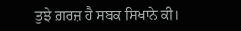ਤੁਝੇ ਗ਼ਰਜ਼ ਹੈ ਸਬਕ ਸਿਖਾਨੇ ਕੀ।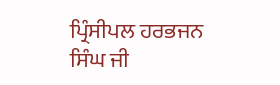ਪ੍ਰਿੰਸੀਪਲ ਹਰਭਜਨ ਸਿੰਘ ਜੀ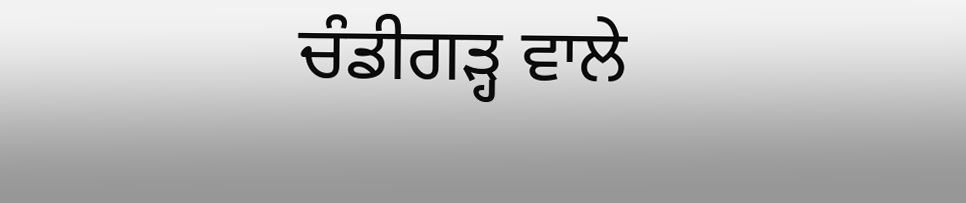ਚੰਡੀਗੜ੍ਹ ਵਾਲੇ